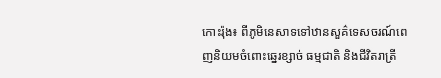កោះរ៉ុង៖ ពីភូមិនេសាទទៅឋានសួគ៌ទេសចរណ៍ពេញនិយមចំពោះឆ្នេរខ្សាច់ ធម្មជាតិ និងជីវិតរាត្រី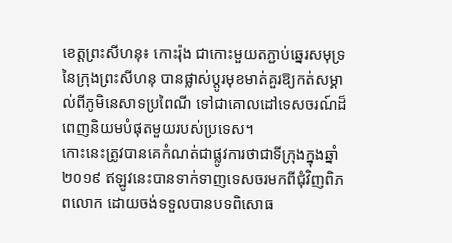ខេត្ដព្រះសីហនុ៖ កោះរ៉ុង ជាកោះមួយតភ្ជាប់ឆ្នេរសមុទ្រនៃក្រុងព្រះសីហនុ បានផ្លាស់ប្តូរមុខមាត់គួរឱ្យកត់សម្គាល់ពីភូមិនេសាទប្រពៃណី ទៅជាគោលដៅទេសចរណ៍ដ៏ពេញនិយមបំផុតមួយរបស់ប្រទេស។
កោះនេះត្រូវបានគេកំណត់ជាផ្លូវការថាជាទីក្រុងក្នុងឆ្នាំ២០១៩ ឥឡូវនេះបានទាក់ទាញទេសចរមកពីជុំវិញពិភពលោក ដោយចង់ទទួលបានបទពិសោធ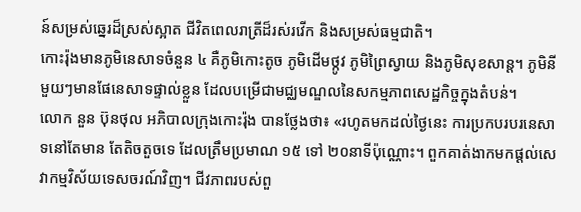ន៍សម្រស់ឆ្នេរដ៏ស្រស់ស្អាត ជីវិតពេលរាត្រីដ៏រស់រវើក និងសម្រស់ធម្មជាតិ។
កោះរ៉ុងមានភូមិនេសាទចំនួន ៤ គឺភូមិកោះតូច ភូមិដើមថ្កូវ ភូមិព្រៃស្វាយ និងភូមិសុខសាន្ដ។ ភូមិនីមួយៗមានផែនេសាទផ្ទាល់ខ្លួន ដែលបម្រើជាមជ្ឈមណ្ឌលនៃសកម្មភាពសេដ្ឋកិច្ចក្នុងតំបន់។
លោក នួន ប៊ុនថុល អភិបាលក្រុងកោះរ៉ុង បានថ្លែងថា៖ «រហូតមកដល់ថ្ងៃនេះ ការប្រកបរបរនេសាទនៅតែមាន តែតិចតួចទេ ដែលត្រឹមប្រមាណ ១៥ ទៅ ២០នាទីប៉ុណ្ណោះ។ ពួកគាត់ងាកមកផ្ដល់សេវាកម្មវិស័យទេសចរណ៍វិញ។ ជីវភាពរបស់ពួ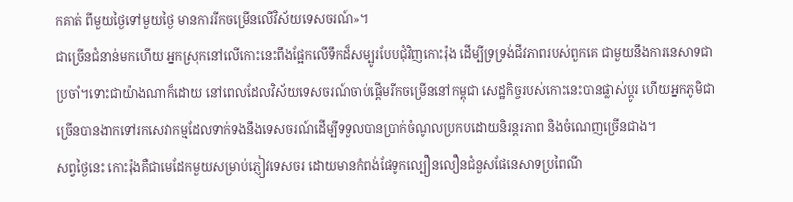កគាត់ ពីមួយថ្ងៃទៅមួយថ្ងៃ មានការរីកចម្រើនលើវិស័យទេសចរណ៍»។
ជាច្រើនជំនាន់មកហើយ អ្នកស្រុកនៅលើកោះនេះពឹងផ្អែកលើទឹកដ៏សម្បូរបែបជុំវិញកោះរ៉ុង ដើម្បីទ្រទ្រង់ជីវភាពរបស់ពួកគេ ជាមួយនឹងការនេសាទជាប្រចាំ។ទោះជាយ៉ាងណាក៏ដោយ នៅពេលដែលវិស័យទេសចរណ៍ចាប់ផ្តើមរីកចម្រើននៅកម្ពុជា សេដ្ឋកិច្ចរបស់កោះនេះបានផ្លាស់ប្តូរ ហើយអ្នកភូមិជាច្រើនបានងាកទៅរកសេវាកម្មដែលទាក់ទងនឹងទេសចរណ៍ដើម្បីទទួលបានប្រាក់ចំណូលប្រកបដោយនិរន្តរភាព និងចំណេញច្រើនជាង។
សព្វថ្ងៃនេះ កោះរ៉ុងគឺជាមេដែកមួយសម្រាប់ភ្ញៀវទេសចរ ដោយមានកំពង់ផែទូកល្បឿនលឿនជំនួសផែនេសាទប្រពៃណី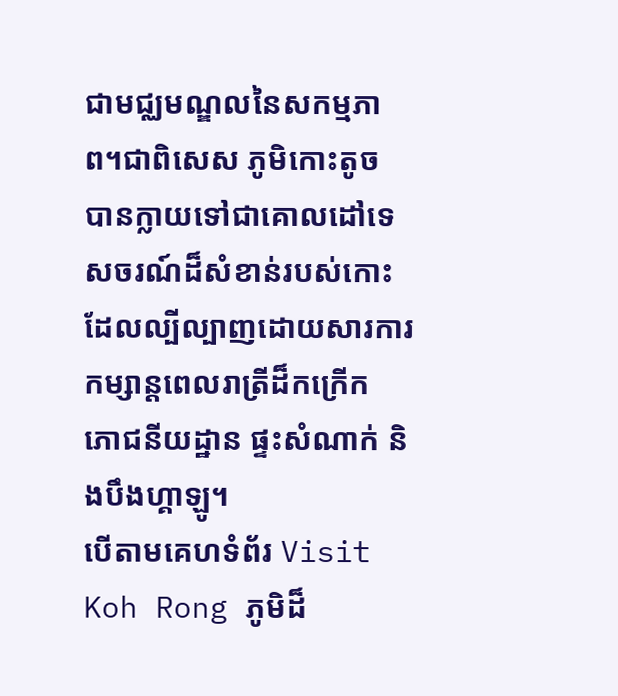ជាមជ្ឈមណ្ឌលនៃសកម្មភាព។ជាពិសេស ភូមិកោះតូច បានក្លាយទៅជាគោលដៅទេសចរណ៍ដ៏សំខាន់របស់កោះ ដែលល្បីល្បាញដោយសារការកម្សាន្តពេលរាត្រីដ៏កក្រើក ភោជនីយដ្ឋាន ផ្ទះសំណាក់ និងបឹងហ្គាឡូ។
បើតាមគេហទំព័រ Visit Koh Rong ភូមិដ៏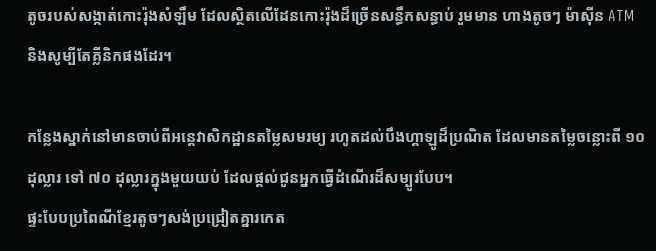តូចរបស់សង្កាត់កោះរ៉ុងសំឡឹម ដែលស្ថិតលើដែនកោះរ៉ុងដ៏ច្រើនសន្ធឹកសន្ធាប់ រួមមាន ហាងតូចៗ ម៉ាស៊ីន ATM និងសូម្បីតែគ្លីនិកផងដែរ។

កន្លែងស្នាក់នៅមានចាប់ពីអន្តេវាសិកដ្ឋានតម្លៃសមរម្យ រហូតដល់បឹងហ្គាឡូដ៏ប្រណិត ដែលមានតម្លៃចន្លោះពី ១០ ដុល្លារ ទៅ ៧០ ដុល្លារក្នុងមួយយប់ ដែលផ្តល់ជូនអ្នកធ្វើដំណើរដ៏សម្បូរបែប។
ផ្ទះបែបប្រពៃណីខ្មែរតូចៗសង់ប្រជ្រៀតគ្នារកេត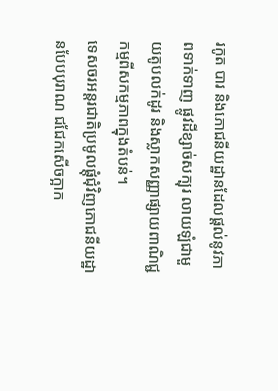រកូត បារ និងភោជនីយដ្ឋានដែលផ្តល់នូវភាពទាក់ទាញ ផ្លូវដីខ្សាច់សក្បុរ លាយឡំជាមួយតូបលក់ដូរ និងស្លាកសញ្ញាផ្សាយពាណិជ្ជកម្មពីសកម្មភាពក្នុងតំបន់។
ទេសចរអន្ដរជាតិប្រមូលផ្តុំជុំវិញភោជនីយដ្ឋានបែបបុរាណ ជជែកសើចក្អាក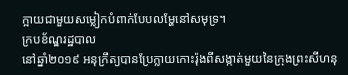ក្អាយជាមួយសម្លៀកបំពាក់បែបលម្ហែនៅសមុទ្រ។
ក្របខ័ណ្ឌរដ្ឋបាល
នៅឆ្នាំ២០១៩ អនុក្រឹត្យបានប្រែក្លាយកោះរ៉ុងពីសង្កាត់មួយនៃក្រុងព្រះសីហនុ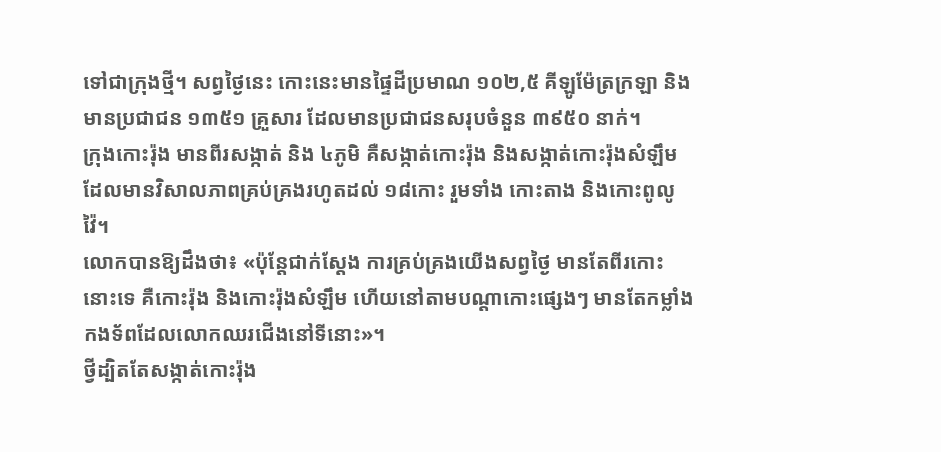ទៅជាក្រុងថ្មី។ សព្វថ្ងៃនេះ កោះនេះមានផ្ទៃដីប្រមាណ ១០២,៥ គីឡូម៉ែត្រក្រឡា និងមានប្រជាជន ១៣៥១ គ្រួសារ ដែលមានប្រជាជនសរុបចំនួន ៣៩៥០ នាក់។
ក្រុងកោះរ៉ុង មានពីរសង្កាត់ និង ៤ភូមិ គឺសង្កាត់កោះរ៉ុង និងសង្កាត់កោះរ៉ុងសំឡឹម ដែលមានវិសាលភាពគ្រប់គ្រងរហូតដល់ ១៨កោះ រួមទាំង កោះតាង និងកោះពូលូវ៉ៃ។
លោកបានឱ្យដឹងថា៖ «ប៉ុន្ដែជាក់ស្ដែង ការគ្រប់គ្រងយើងសព្វថ្ងៃ មានតែពីរកោះនោះទេ គឺកោះរ៉ុង និងកោះរ៉ុងសំឡឹម ហើយនៅតាមបណ្ដាកោះផ្សេងៗ មានតែកម្លាំងកងទ័ពដែលលោកឈរជើងនៅទីនោះ»។
ថ្វីដ្បិតតែសង្កាត់កោះរ៉ុង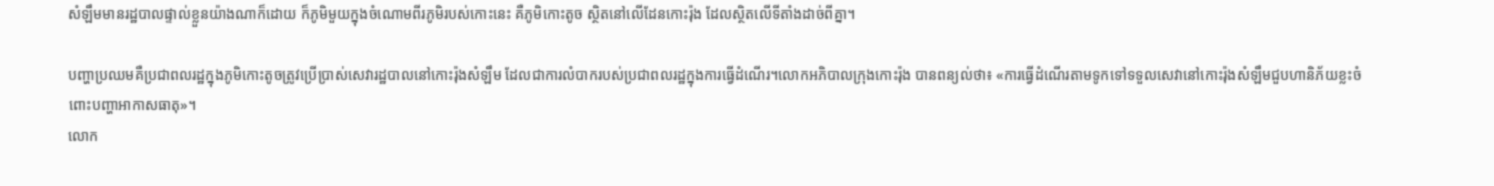សំឡឹមមានរដ្ឋបាលផ្ទាល់ខ្លួនយ៉ាងណាក៏ដោយ ក៏ភូមិមួយក្នុងចំណោមពីរភូមិរបស់កោះនេះ គឺភូមិកោះតូច ស្ថិតនៅលើដែនកោះរ៉ុង ដែលស្ថិតលើទីតាំងដាច់ពីគ្នា។

បញ្ហាប្រឈមគឺប្រជាពលរដ្ឋក្នុងភូមិកោះតូចត្រូវប្រើប្រាស់សេវារដ្ឋបាលនៅកោះរ៉ុងសំឡឹម ដែលជាការលំបាករបស់ប្រជាពលរដ្ឋក្នុងការធ្វើដំណើរ។លោកអភិបាលក្រុងកោះរ៉ុង បានពន្យល់ថា៖ «ការធ្វើដំណើរតាមទូកទៅទទួលសេវានៅកោះរ៉ុងសំឡឹមជួបហានិភ័យខ្លះចំពោះបញ្ហាអាកាសធាតុ»។
លោក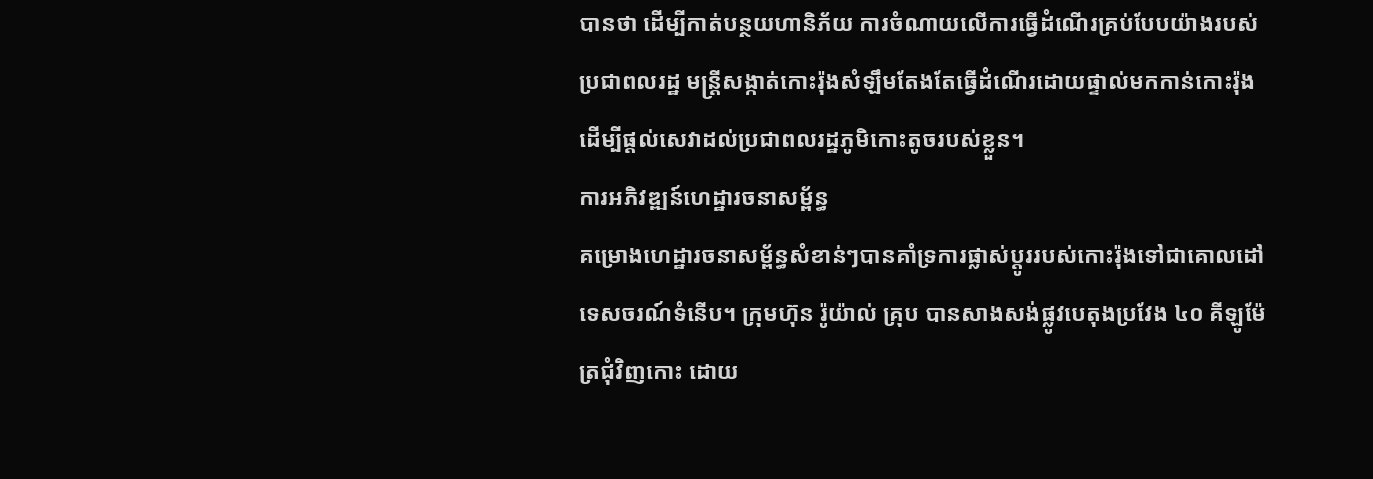បានថា ដើម្បីកាត់បន្ថយហានិភ័យ ការចំណាយលើការធ្វើដំណើរគ្រប់បែបយ៉ាងរបស់ប្រជាពលរដ្ឋ មន្ដ្រីសង្កាត់កោះរ៉ុងសំឡឹមតែងតែធ្វើដំណើរដោយផ្ទាល់មកកាន់កោះរ៉ុងដើម្បីផ្ដល់សេវាដល់ប្រជាពលរដ្ឋភូមិកោះតូចរបស់ខ្លួន។
ការអភិវឌ្ឍន៍ហេដ្ឋារចនាសម្ព័ន្ធ
គម្រោងហេដ្ឋារចនាសម្ព័ន្ធសំខាន់ៗបានគាំទ្រការផ្លាស់ប្តូររបស់កោះរ៉ុងទៅជាគោលដៅទេសចរណ៍ទំនើប។ ក្រុមហ៊ុន រ៉ូយ៉ាល់ គ្រុប បានសាងសង់ផ្លូវបេតុងប្រវែង ៤០ គីឡូម៉ែត្រជុំវិញកោះ ដោយ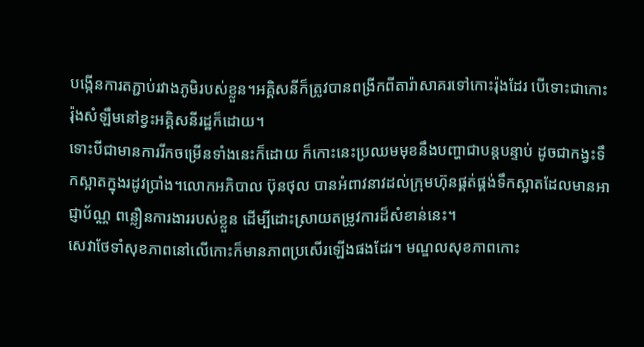បង្កើនការតភ្ជាប់រវាងភូមិរបស់ខ្លួន។អគ្គិសនីក៏ត្រូវបានពង្រីកពីតារ៉ាសាគរទៅកោះរ៉ុងដែរ បើទោះជាកោះរ៉ុងសំឡឹមនៅខ្វះអគ្គិសនីរដ្ឋក៏ដោយ។
ទោះបីជាមានការរីកចម្រើនទាំងនេះក៏ដោយ ក៏កោះនេះប្រឈមមុខនឹងបញ្ហាជាបន្តបន្ទាប់ ដូចជាកង្វះទឹកស្អាតក្នុងរដូវប្រាំង។លោកអភិបាល ប៊ុនថុល បានអំពាវនាវដល់ក្រុមហ៊ុនផ្គត់ផ្គង់ទឹកស្អាតដែលមានអាជ្ញាប័ណ្ណ ពន្លឿនការងាររបស់ខ្លួន ដើម្បីដោះស្រាយតម្រូវការដ៏សំខាន់នេះ។
សេវាថែទាំសុខភាពនៅលើកោះក៏មានភាពប្រសើរឡើងផងដែរ។ មណ្ឌលសុខភាពកោះ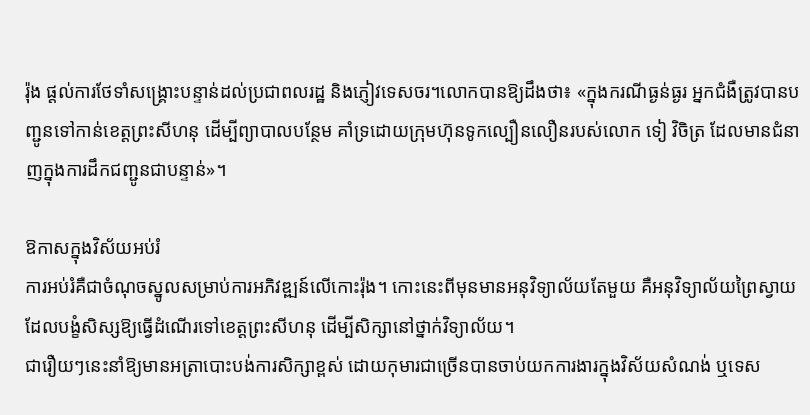រ៉ុង ផ្តល់ការថែទាំសង្គ្រោះបន្ទាន់ដល់ប្រជាពលរដ្ឋ និងភ្ញៀវទេសចរ។លោកបានឱ្យដឹងថា៖ «ក្នុងករណីធ្ងន់ធ្ងរ អ្នកជំងឺត្រូវបានបញ្ជូនទៅកាន់ខេត្តព្រះសីហនុ ដើម្បីព្យាបាលបន្ថែម គាំទ្រដោយក្រុមហ៊ុនទូកល្បឿនលឿនរបស់លោក ទៀ វិចិត្រ ដែលមានជំនាញក្នុងការដឹកជញ្ជូនជាបន្ទាន់»។

ឱកាសក្នុងវិស័យអប់រំ
ការអប់រំគឺជាចំណុចស្នូលសម្រាប់ការអភិវឌ្ឍន៍លើកោះរ៉ុង។ កោះនេះពីមុនមានអនុវិទ្យាល័យតែមួយ គឺអនុវិទ្យាល័យព្រៃស្វាយ ដែលបង្ខំសិស្សឱ្យធ្វើដំណើរទៅខេត្តព្រះសីហនុ ដើម្បីសិក្សានៅថ្នាក់វិទ្យាល័យ។
ជារឿយៗនេះនាំឱ្យមានអត្រាបោះបង់ការសិក្សាខ្ពស់ ដោយកុមារជាច្រើនបានចាប់យកការងារក្នុងវិស័យសំណង់ ឬទេស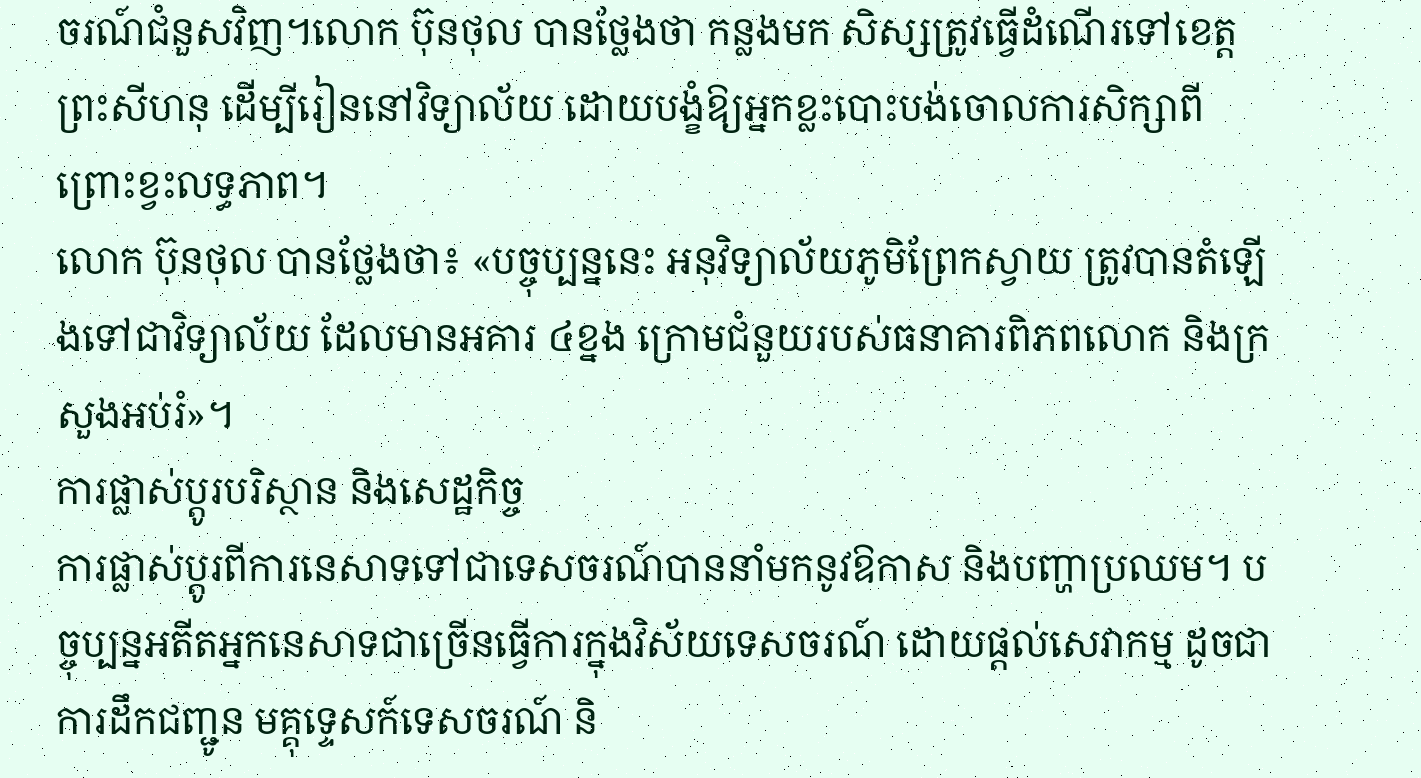ចរណ៍ជំនួសវិញ។លោក ប៊ុនថុល បានថ្លែងថា កន្លងមក សិស្សត្រូវធ្វើដំណើរទៅខេត្តព្រះសីហនុ ដើម្បីរៀននៅវិទ្យាល័យ ដោយបង្ខំឱ្យអ្នកខ្លះបោះបង់ចោលការសិក្សាពីព្រោះខ្វះលទ្ធភាព។
លោក ប៊ុនថុល បានថ្លែងថា៖ «បច្ចុប្បន្ននេះ អនុវិទ្យាល័យភូមិព្រែកស្វាយ ត្រូវបានតំឡើងទៅជាវិទ្យាល័យ ដែលមានអគារ ៤ខ្នង ក្រោមជំនួយរបស់ធនាគារពិភពលោក និងក្រសួងអប់រំ»។
ការផ្លាស់ប្តូរបរិស្ថាន និងសេដ្ឋកិច្ច
ការផ្លាស់ប្តូរពីការនេសាទទៅជាទេសចរណ៍បាននាំមកនូវឱកាស និងបញ្ហាប្រឈម។ បច្ចុប្បន្នអតីតអ្នកនេសាទជាច្រើនធ្វើការក្នុងវិស័យទេសចរណ៍ ដោយផ្តល់សេវាកម្ម ដូចជា ការដឹកជញ្ជូន មគ្គុទ្ទេសក៍ទេសចរណ៍ និ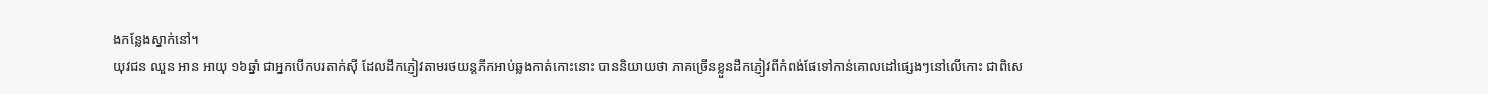ងកន្លែងស្នាក់នៅ។
យុវជន ឈួន អាន អាយុ ១៦ឆ្នាំ ជាអ្នកបើកបរតាក់ស៊ី ដែលដឹកភ្ញៀវតាមរថយន្តភីកអាប់ឆ្លងកាត់កោះនោះ បាននិយាយថា ភាគច្រើនខ្លួនដឹកភ្ញៀវពីកំពង់ផែទៅកាន់គោលដៅផ្សេងៗនៅលើកោះ ជាពិសេ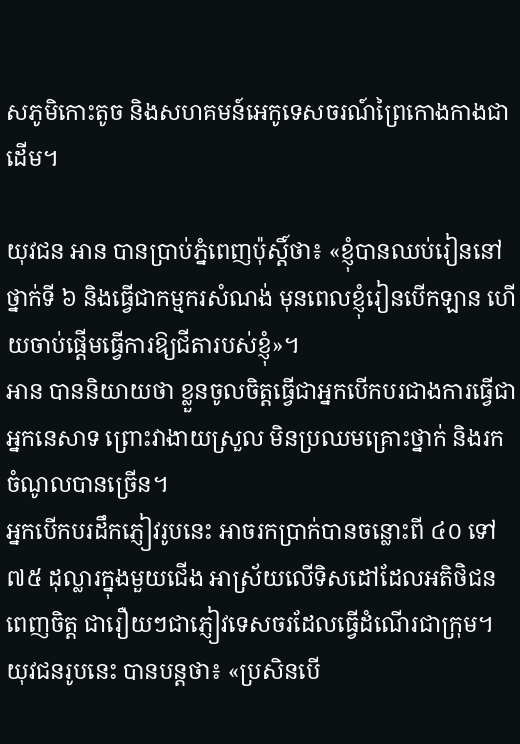សភូមិកោះតូច និងសហគមន៍អេកូទេសចរណ៍ព្រៃកោងកាងជាដើម។

យុវជន អាន បានប្រាប់ភ្នំពេញប៉ុស្តិ៍ថា៖ «ខ្ញុំបានឈប់រៀននៅថ្នាក់ទី ៦ និងធ្វើជាកម្មករសំណង់ មុនពេលខ្ញុំរៀនបើកឡាន ហើយចាប់ផ្តើមធ្វើការឱ្យជីតារបស់ខ្ញុំ»។
អាន បាននិយាយថា ខ្លួនចូលចិត្តធ្វើជាអ្នកបើកបរជាងការធ្វើជាអ្នកនេសាទ ព្រោះវាងាយស្រួល មិនប្រឈមគ្រោះថ្នាក់ និងរកចំណូលបានច្រើន។
អ្នកបើកបរដឹកភ្ញៀវរូបនេះ អាចរកប្រាក់បានចន្លោះពី ៤០ ទៅ ៧៥ ដុល្លារក្នុងមួយជើង អាស្រ័យលើទិសដៅដែលអតិថិជនពេញចិត្ត ជារឿយៗជាភ្ញៀវទេសចរដែលធ្វើដំណើរជាក្រុម។
យុវជនរូបនេះ បានបន្ដថា៖ «ប្រសិនបើ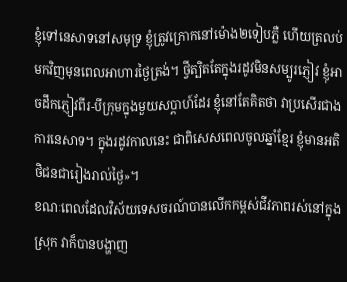ខ្ញុំទៅនេសាទនៅសមុទ្រ ខ្ញុំត្រូវក្រោកនៅម៉ោង២ទៀបភ្លឺ ហើយត្រលប់មកវិញមុនពេលអាហារថ្ងៃត្រង់។ ថ្វីត្បិតតែក្នុងរដូវមិនសម្បូរភ្ញៀវ ខ្ញុំអាចដឹកភ្ញៀវពីរ-បីក្រុមក្នុងមួយសប្តាហ៍ដែរ ខ្ញុំនៅតែគិតថា វាប្រសើរជាងការនេសាទ។ ក្នុងរដូវកាលនេះ ជាពិសេសពេលចូលឆ្នាំខ្មែរ ខ្ញុំមានអតិថិជនជារៀងរាល់ថ្ងៃ»។
ខណៈពេលដែលវិស័យទេសចរណ៍បានលើកកម្ពស់ជីវភាពរស់នៅក្នុងស្រុក វាក៏បានបង្ហាញ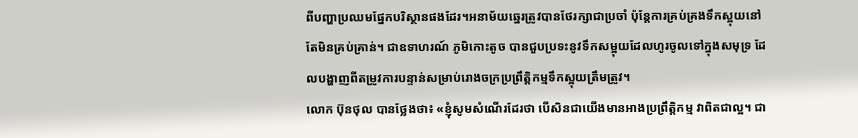ពីបញ្ហាប្រឈមផ្នែកបរិស្ថានផងដែរ។អនាម័យឆ្នេរត្រូវបានថែរក្សាជាប្រចាំ ប៉ុន្តែការគ្រប់គ្រងទឹកស្អុយនៅតែមិនគ្រប់គ្រាន់។ ជាឧទាហរណ៍ ភូមិកោះតូច បានជួបប្រទះនូវទឹកសម្អុយដែលហូរចូលទៅក្នុងសមុទ្រ ដែលបង្ហាញពីតម្រូវការបន្ទាន់សម្រាប់រោងចក្រប្រព្រឹត្តិកម្មទឹកស្អុយត្រឹមត្រូវ។
លោក ប៊ុនថុល បានថ្លែងថា៖ «ខ្ញុំសូមសំណើរដែរថា បើសិនជាយើងមានអាងប្រព្រឹត្ដិកម្ម វាពិតជាល្អ។ ជា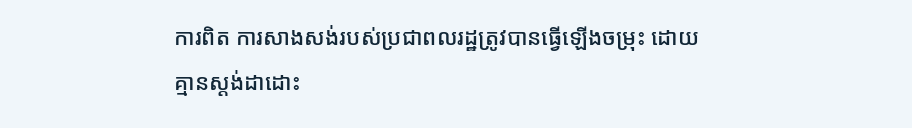ការពិត ការសាងសង់របស់ប្រជាពលរដ្ឋត្រូវបានធ្វើឡើងចម្រុះ ដោយគ្មានស្ដង់ដាដោះ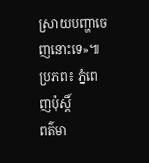ស្រាយបញ្ហាចេញនោះទេ»៕
ប្រភព៖ ភ្នំពេញប៉ុស្តិ៍
ពត៌មា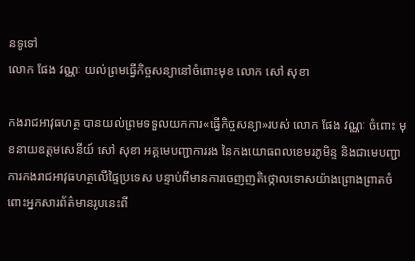នទូទៅ
លោក ផែង វណ្ណៈ យល់ព្រមធ្វើកិច្ចសន្យានៅចំពោះមុខ លោក សៅ សុខា

កងរាជអាវុធហត្ថ បានយល់ព្រមទទួលយកការ«ធ្វើកិច្ចសន្យា»របស់ លោក ផែង វណ្ណៈ ចំពោះ មុខនាយឧត្តមសេនីយ៍ សៅ សុខា អគ្គមេបញ្ជាការរង នៃកងយោធពលខេមរភូមិន្ទ និងជាមេបញ្ជាការកងរាជអាវុធហត្ថលើផ្ទៃប្រទេស បន្ទាប់ពីមានការចេញញតិថ្កោលទោសយ៉ាងព្រោងព្រាតចំពោះអ្នកសារព័ត៌មានរូបនេះពី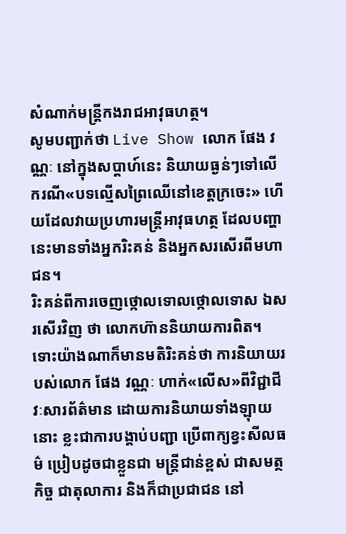សំណាក់មន្រ្តីកងរាជអាវុធហត្ថ។
សូមបញ្ជាក់ថា Live Show លោក ផែង វណ្ណៈ នៅក្នុងសប្តាហ៍នេះ និយាយធ្ងន់ៗទៅលើករណី«បទល្មើសព្រៃឈើនៅខេត្តក្រចេះ» ហើយដែលវាយប្រហារមន្រ្តីអាវុធហត្ថ ដែលបញ្ហានេះមានទាំងអ្នករិះគន់ និងអ្នកសរសើរពីមហាជន។
រិះគន់ពីការចេញថ្កោលទោលថ្កោលទោស ឯសរសើរវិញ ថា លោកហ៊ាននិយាយការពិត។
ទោះយ៉ាងណាក៏មានមតិរិះគន់ថា ការនិយាយរបស់លោក ផែង វណ្ណៈ ហាក់«លើស»ពីវិជ្ជាជីវៈសារព័ត៌មាន ដោយការនិយាយទាំងឡុាយនោះ ខ្លះជាការបង្គាប់បញ្ជា ប្រើពាក្យខ្វះសីលធម៌ ប្រៀបដូចជាខ្លួនជា មន្រ្តីជាន់ខ្ពស់ ជាសមត្ថកិច្ច ជាតុលាការ និងក៏ជាប្រជាជន នៅ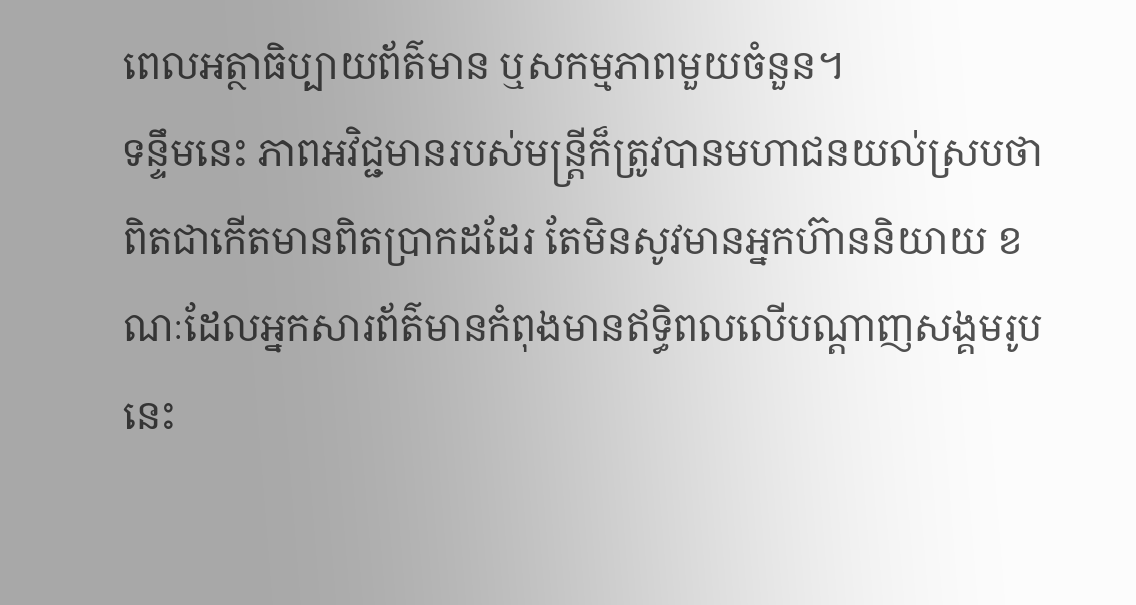ពេលអត្ថាធិប្បាយព័ត៌មាន ឬសកម្មភាពមួយចំនួន។
ទន្ទឹមនេះ ភាពអវិជ្ជមានរបស់មន្រ្តីក៏ត្រូវបានមហាជនយល់ស្របថា ពិតជាកើតមានពិតប្រាកដដែរ តែមិនសូវមានអ្នកហ៊ាននិយាយ ខណៈដែលអ្នកសារព័ត៌មានកំពុងមានឥទ្ធិពលលើបណ្តាញសង្គមរូបនេះ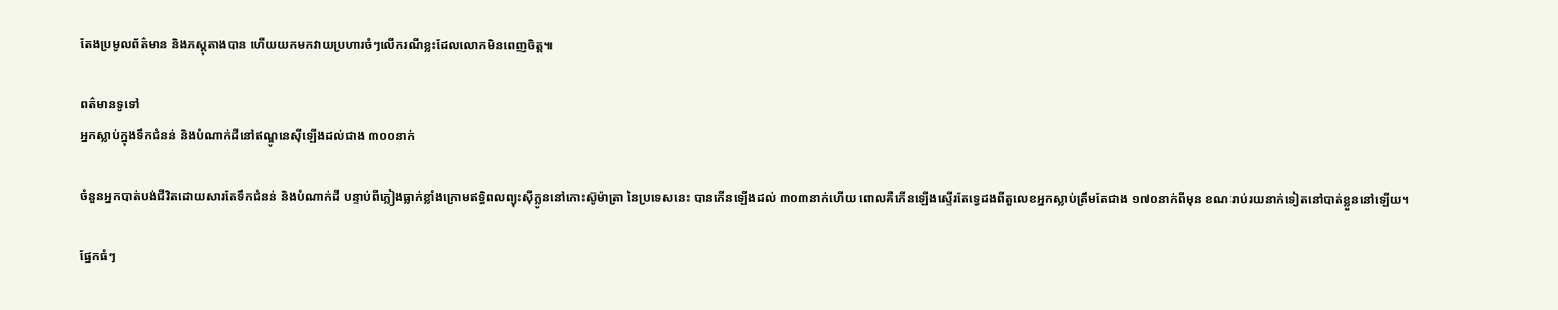តែងប្រមូលព័ត៌មាន និងភស្តុតាងបាន ហើយយកមកវាយប្រហារចំៗលើករណីខ្លះដែលលោកមិនពេញចិត្ត៕

ពត៌មានទូទៅ
អ្នកស្លាប់ក្នុងទឹកជំនន់ និងបំណាក់ដីនៅឥណ្ឌូនេស៊ីឡើងដល់ជាង ៣០០នាក់

ចំនួនអ្នកបាត់បង់ជីវិតដោយសារតែទឹកជំនន់ និងបំណាក់ដី បន្ទាប់ពីភ្លៀងធ្លាក់ខ្លាំងក្រោមឥទ្ធិពលព្យុះស៊ីក្លូននៅកោះស៊ូម៉ាត្រា នៃប្រទេសនេះ បានកើនឡើងដល់ ៣០៣នាក់ហើយ ពោលគឺកើនឡើងស្ទើរតែទ្វេដងពីតួលេខអ្នកស្លាប់ត្រឹមតែជាង ១៧០នាក់ពីមុន ខណៈរាប់រយនាក់ទៀតនៅបាត់ខ្លួននៅឡើយ។

ផ្នែកធំៗ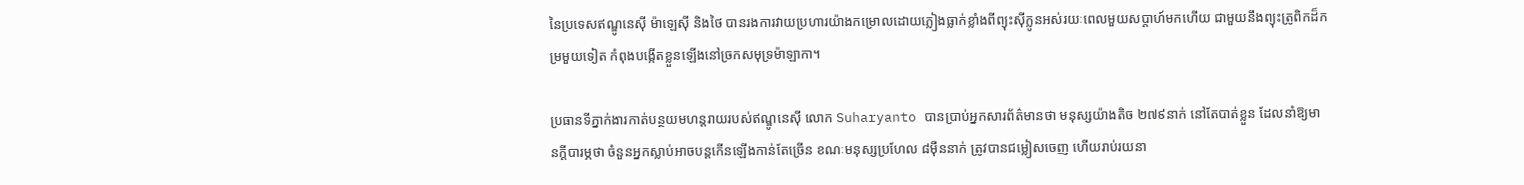នៃប្រទេសឥណ្ឌូនេស៊ី ម៉ាឡេស៊ី និងថៃ បានរងការវាយប្រហារយ៉ាងកម្រោលដោយភ្លៀងធ្លាក់ខ្លាំងពីព្យុះស៊ីក្លូនអស់រយៈពេលមួយសប្តាហ៍មកហើយ ជាមួយនឹងព្យុះត្រូពិកដ៏កម្រមួយទៀត កំពុងបង្កើតខ្លួនឡើងនៅច្រកសមុទ្រម៉ាឡាកា។

ប្រធានទីភ្នាក់ងារកាត់បន្ថយមហន្តរាយរបស់ឥណ្ឌូនេស៊ី លោក Suharyanto បានប្រាប់អ្នកសារព័ត៌មានថា មនុស្សយ៉ាងតិច ២៧៩នាក់ នៅតែបាត់ខ្លួន ដែលនាំឱ្យមានក្ដីបារម្ភថា ចំនួនអ្នកស្លាប់អាចបន្តកើនឡើងកាន់តែច្រើន ខណៈមនុស្សប្រហែល ៨ម៉ឺននាក់ ត្រូវបានជម្លៀសចេញ ហើយរាប់រយនា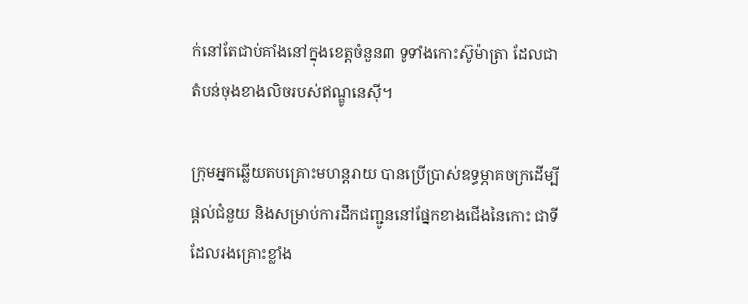ក់នៅតែជាប់គាំងនៅក្នុងខេត្តចំនួន៣ ទូទាំងកោះស៊ូម៉ាត្រា ដែលជាតំបន់ចុងខាងលិចរបស់ឥណ្ឌូនេស៊ី។

ក្រុមអ្នកឆ្លើយតបគ្រោះមហន្តរាយ បានប្រើប្រាស់ឧទ្ធម្ភាគចក្រដើម្បីផ្តល់ជំនួយ និងសម្រាប់ការដឹកជញ្ជូននៅផ្នែកខាងជើងនៃកោះ ជាទីដែលរងគ្រោះខ្លាំង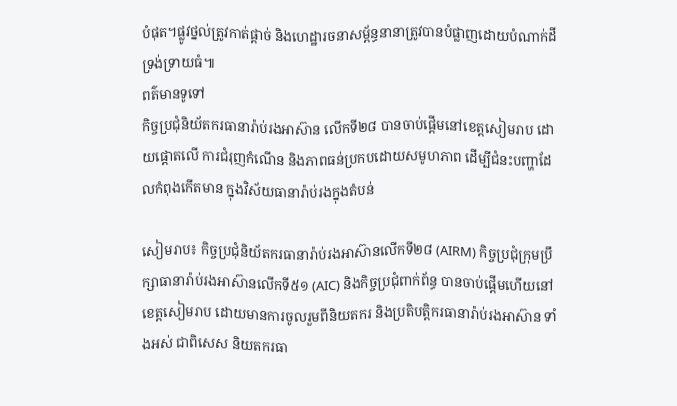បំផុត។ផ្លូវថ្នល់ត្រូវកាត់ផ្តាច់ និងហេដ្ឋារចនាសម្ព័ន្ធនានាត្រូវបានបំផ្លាញដោយបំណាក់ដីទ្រង់ទ្រាយធំ៕
ពត៌មានទូទៅ
កិច្ចប្រជុំនិយ័តករធានារ៉ាប់រងអាស៊ាន លើកទី២៨ បានចាប់ផ្តើមនៅខេត្តសៀមរាប ដោយផ្តោតលើ ការជំរុញកំណើន និងភាពធន់ប្រកបដោយសមូហភាព ដើម្បីជំនះបញ្ហាដែលកំពុងកើតមាន ក្នុងវិស័យធានារ៉ាប់រងក្នុងតំបន់

សៀមរាប៖ កិច្ចប្រជុំនិយ័តករធានារ៉ាប់រងអាស៊ានលើកទី២៨ (AIRM) កិច្ចប្រជុំក្រុមប្រឹក្សាធានារ៉ាប់រងអាស៊ានលើកទី៥១ (AIC) និងកិច្ចប្រជុំពាក់ព័ន្ធ បានចាប់ផ្តើមហើយនៅខេត្តសៀមរាប ដោយមានការចូលរួមពីនិយតករ និងប្រតិបត្តិករធានារ៉ាប់រងអាស៊ាន ទាំងអស់ ជាពិសេស និយតករធា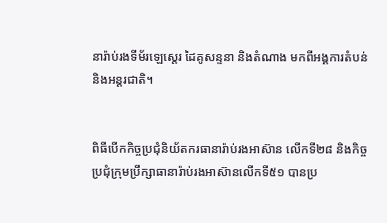នារ៉ាប់រងទីម័រឡេស្តេរ ដៃគូសន្ទនា និងតំណាង មកពីអង្គការតំបន់ និងអន្តរជាតិ។


ពិធីបើកកិច្ចប្រជុំនិយ័តករធានារ៉ាប់រងអាស៊ាន លើកទី២៨ និងកិច្ចប្រជុំក្រុមប្រឹក្សាធានារ៉ាប់រងអាស៊ានលើកទី៥១ បានប្រ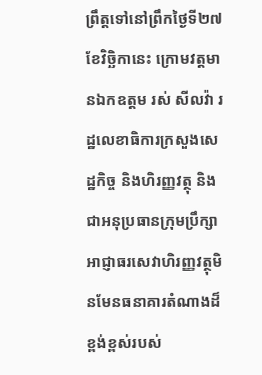ព្រឹត្តទៅនៅព្រឹកថ្ងៃទី២៧ ខែវិច្ឆិកានេះ ក្រោមវត្តមានឯកឧត្តម រស់ សីលវ៉ា រដ្ឋលេខាធិការក្រសួងសេដ្ឋកិច្ច និងហិរញ្ញវត្ថុ និងជាអនុប្រធានក្រុមប្រឹក្សាអាជ្ញាធរសេវាហិរញ្ញវត្ថុមិនមែនធនាគារតំណាងដ៏ខ្ពង់ខ្ពស់របស់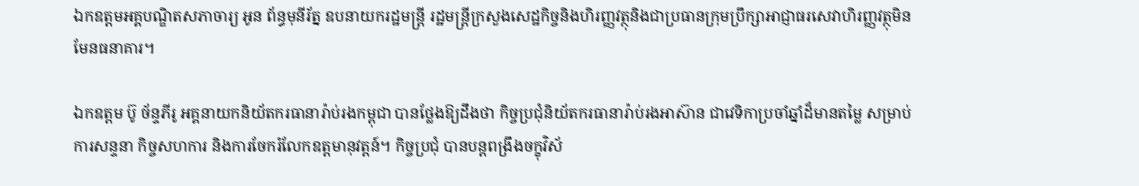ឯកឧត្តមអគ្គបណ្ឌិតសភាចារ្យ អូន ព័ន្ធមុនីរ័ត្ន ឧបនាយករដ្ឋមន្ដ្រី រដ្ឋមន្ដ្រីក្រសួងសេដ្ឋកិច្ចនិងហិរញ្ញវត្ថុនិងជាប្រធានក្រុមប្រឹក្សាអាជ្ញាធរសេវាហិរញ្ញវត្ថុមិនមែនធនាគារ។

ឯកឧត្តម ប៊ូ ច័ន្ទភីរូ អគ្គនាយកនិយ័តករធានារ៉ាប់រងកម្ពុជា បានថ្លែងឱ្យដឹងថា កិច្ចប្រជុំនិយ័តករធានារ៉ាប់រងអាស៊ាន ជាវេទិកាប្រចាំឆ្នាំដ៏មានតម្លៃ សម្រាប់ការសន្ទនា កិច្ចសហការ និងការចែករំលែកឧត្តមានុវត្តន៍។ កិច្ចប្រជុំ បានបន្តពង្រឹងចក្ខុវិស័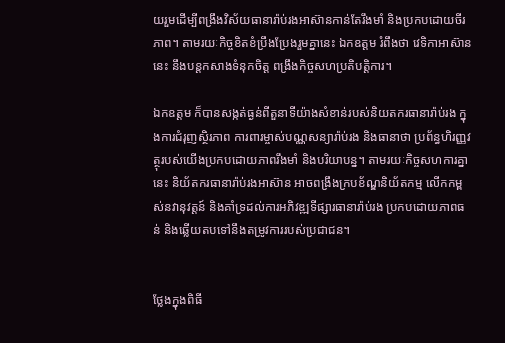យរួមដើម្បីពង្រឹងវិស័យធានារ៉ាប់រងអាស៊ានកាន់តែរឹងមាំ និងប្រកបដោយចីរភាព។ តាមរយៈកិច្ចខិតខំប្រឹងប្រែងរួមគ្នានេះ ឯកឧត្តម រំពឹងថា វេទិកាអាស៊ាននេះ នឹងបន្តកសាងទំនុកចិត្ត ពង្រឹងកិច្ចសហប្រតិបត្តិការ។

ឯកឧត្តម ក៏បានសង្កត់ធ្ងន់ពីតួនាទីយ៉ាងសំខាន់របស់និយតករធានារ៉ាប់រង ក្នុងការជំរុញស្ថិរភាព ការពារម្ចាស់បណ្ណសន្យារ៉ាប់រង និងធានាថា ប្រព័ន្ធហិរញ្ញវត្ថុរបស់យើងប្រកបដោយភាពរឹងមាំ និងបរិយាបន្ន។ តាមរយៈកិច្ចសហការគ្នានេះ និយ័តករធានារ៉ាប់រងអាស៊ាន អាចពង្រឹងក្របខ័ណ្ឌនិយ័តកម្ម លើកកម្ពស់នវានុវត្តន៍ និងគាំទ្រដល់ការអភិវឌ្ឍទីផ្សារធានារ៉ាប់រង ប្រកបដោយភាពធន់ និងឆ្លើយតបទៅនឹងតម្រូវការរបស់ប្រជាជន។


ថ្លែងក្នុងពិធី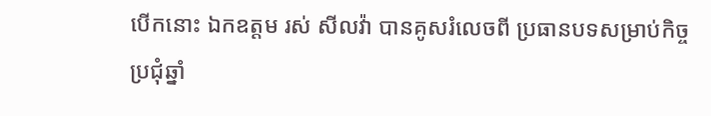បើកនោះ ឯកឧត្តម រស់ សីលវ៉ា បានគូសរំលេចពី ប្រធានបទសម្រាប់កិច្ចប្រជុំឆ្នាំ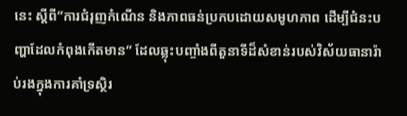នេះ ស្ដីពី”ការជំរុញកំណើន និងភាពធន់ប្រកបដោយសមូហភាព ដើម្បីជំនះបញ្ហាដែលកំពុងកើតមាន” ដែលឆ្លុះបញ្ចាំងពីតួនាទីដ៏សំខាន់របស់វិស័យធានារ៉ាប់រងក្នុងការគាំទ្រស្ថិរ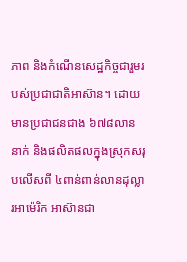ភាព និងកំណើនសេដ្ឋកិច្ចជារួមរបស់ប្រជាជាតិអាស៊ាន។ ដោយមានប្រជាជនជាង ៦៧៨លាននាក់ និងផលិតផលក្នុងស្រុកសរុបលើសពី ៤ពាន់ពាន់លានដុល្លារអាម៉េរិក អាស៊ានជា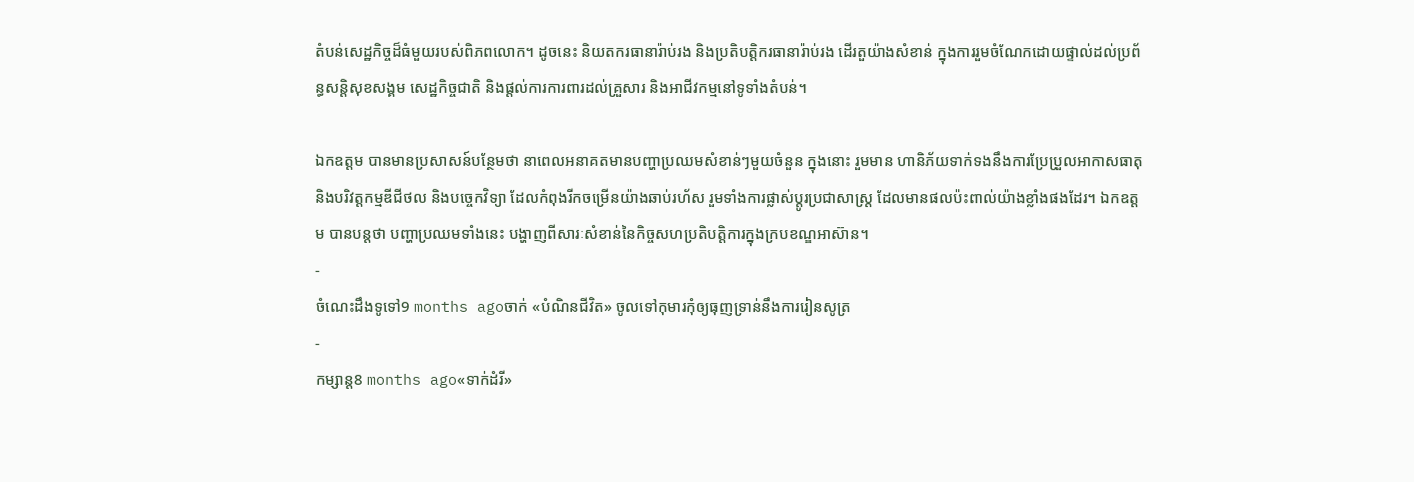តំបន់សេដ្ឋកិច្ចដ៏ធំមួយរបស់ពិភពលោក។ ដូចនេះ និយតករធានារ៉ាប់រង និងប្រតិបត្តិករធានារ៉ាប់រង ដើរតួយ៉ាងសំខាន់ ក្នុងការរួមចំណែកដោយផ្ទាល់ដល់ប្រព័ន្ធសន្ដិសុខសង្គម សេដ្ឋកិច្ចជាតិ និងផ្ដល់ការការពារដល់គ្រួសារ និងអាជីវកម្មនៅទូទាំងតំបន់។

ឯកឧត្តម បានមានប្រសាសន៍បន្ថែមថា នាពេលអនាគតមានបញ្ហាប្រឈមសំខាន់ៗមួយចំនួន ក្នុងនោះ រួមមាន ហានិភ័យទាក់ទងនឹងការប្រែប្រួលអាកាសធាតុ និងបរិវត្តកម្មឌីជីថល និងបច្ចេកវិទ្យា ដែលកំពុងរីកចម្រើនយ៉ាងឆាប់រហ័ស រួមទាំងការផ្លាស់ប្តូរប្រជាសាស្ត្រ ដែលមានផលប៉ះពាល់យ៉ាងខ្លាំងផងដែរ។ ឯកឧត្តម បានបន្តថា បញ្ហាប្រឈមទាំងនេះ បង្ហាញពីសារៈសំខាន់នៃកិច្ចសហប្រតិបត្តិការក្នុងក្របខណ្ឌអាស៊ាន។
-
ចំណេះដឹងទូទៅ9 months agoចាក់ «បំណិនជីវិត» ចូលទៅកុមារកុំឲ្យធុញទ្រាន់នឹងការរៀនសូត្រ
-
កម្សាន្ត8 months ago«ទាក់ដំរី»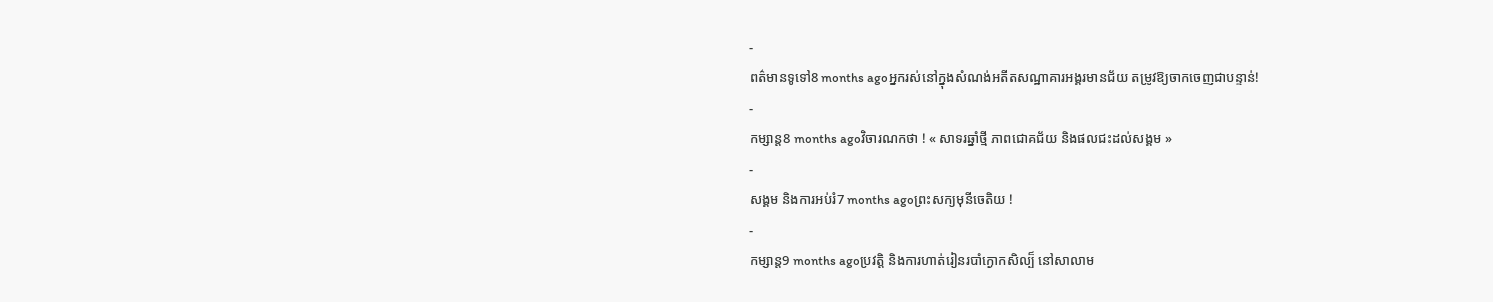-
ពត៌មានទូទៅ8 months agoអ្នករស់នៅក្នុងសំណង់អតីតសណ្ឋាគារអង្គរមានជ័យ តម្រូវឱ្យចាកចេញជាបន្ទាន់!
-
កម្សាន្ត8 months agoវិចារណកថា ! « សាទរឆ្នាំថ្មី ភាពជោគជ័យ និងផលជះដល់សង្គម »
-
សង្គម និងការអប់រំ7 months agoព្រះសក្យមុនីចេតិយ !
-
កម្សាន្ត9 months agoប្រវត្តិ និងការហាត់រៀនរបាំក្ងោកសិល្ប៏ នៅសាលាម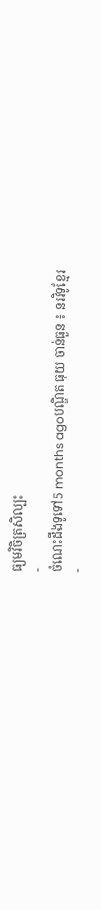ធ្យមវិចិត្រសិល្បះ
-
ចំណេះដឹងទូទៅ5 months agoបណ្ឌិត ធុយ ចាន់ធួន ៖ នរវិទូខ្មែរ
-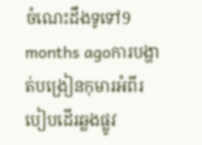ចំណេះដឹងទូទៅ9 months agoការបង្ហាត់បង្រៀនកុមារអំពីរបៀបដើរឆ្លងផ្លូវ